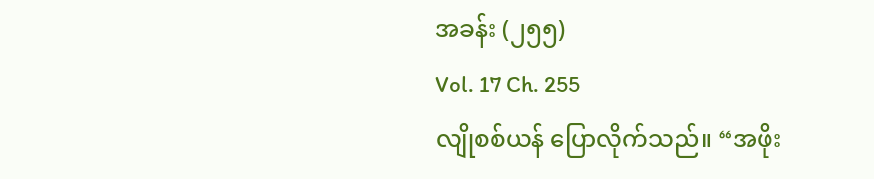အခန်း (၂၅၅)
Vol. 17 Ch. 255
လျိုစစ်ယန် ပြောလိုက်သည်။ “အဖိုး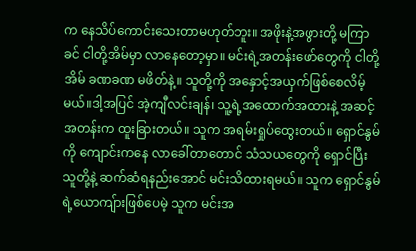က နေသိပ်ကောင်းသေးတာမဟုတ်ဘူး။ အဖိုးနဲ့အဖွားတို့ မကြာခင် ငါတို့အိမ်မှာ လာနေတော့မှာ။ မင်းရဲ့အတန်းဖော်တွေကို ငါတို့အိမ် ခဏခဏ မဖိတ်နဲ့။ သူတို့ကို အနှောင့်အယှက်ဖြစ်စေလိမ့်မယ်။ဒါ့အပြင် အဲ့ကျီလင်းချန်၊ သူ့ရဲ့အထောက်အထားနဲ့ အဆင့်အတန်းက ထူးခြားတယ်။ သူက အရမ်းရှုပ်ထွေးတယ်။ ရှောင်နွမ်ကို ကျောင်းကနေ လာခေါ်တာတောင် သံသယတွေကို ရှောင်ပြီး သူတို့နဲ့ ဆက်ဆံရနည်းအောင် မင်းသိထားရမယ်။ သူက ရှောင်နွမ်ရဲ့ယောကျ်ားဖြစ်ပေမဲ့ သူက မင်းအ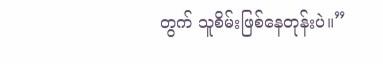တွက် သူစိမ်းဖြစ်နေတုန်းပဲ။”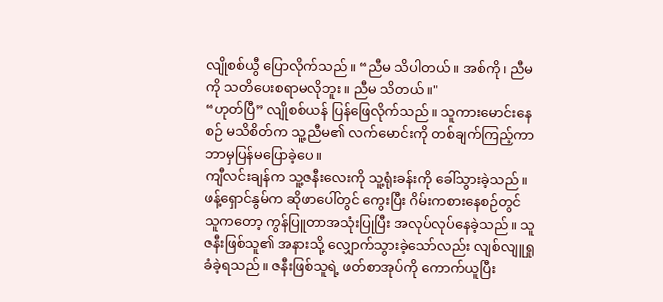လျိုစစ်ယွီ ပြောလိုက်သည်။ “ညီမ သိပါတယ်။ အစ်ကို၊ ညီမကို သတိပေးစရာမလိုဘူး။ ညီမ သိတယ်။"
“ဟုတ်ပြီ” လျိုစစ်ယန် ပြန်ဖြေလိုက်သည်။ သူကားမောင်းနေစဉ် မသိစိတ်က သူ့ညီမ၏ လက်မောင်းကို တစ်ချက်ကြည့်ကာ ဘာမှပြန်မပြောခဲ့ပေ။
ကျီလင်းချန်က သူ့ဇနီးလေးကို သူ့ရုံးခန်းကို ခေါ်သွားခဲ့သည်။ ဖန့်ရှောင်နွမ်က ဆိုဖာပေါ်တွင် ကွေးပြီး ဂိမ်းကစားနေစဉ်တွင် သူကတော့ ကွန်ပြူတာအသုံးပြုပြီး အလုပ်လုပ်နေခဲ့သည်။ သူ ဇနီးဖြစ်သူ၏ အနားသို့ လျှောက်သွားခဲ့သော်လည်း လျစ်လျူရှုခံခဲ့ရသည်။ ဇနီးဖြစ်သူရဲ့ ဖတ်စာအုပ်ကို ကောက်ယူပြီး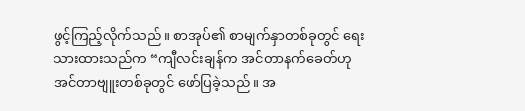ဖွင့်ကြည့်လိုက်သည်။ စာအုပ်၏ စာမျက်နှာတစ်ခုတွင် ရေးသားထားသည်က “ကျီလင်းချန်က အင်တာနက်ခေတ်ဟု အင်တာဗျူးတစ်ခုတွင် ဖော်ပြခဲ့သည်။ အ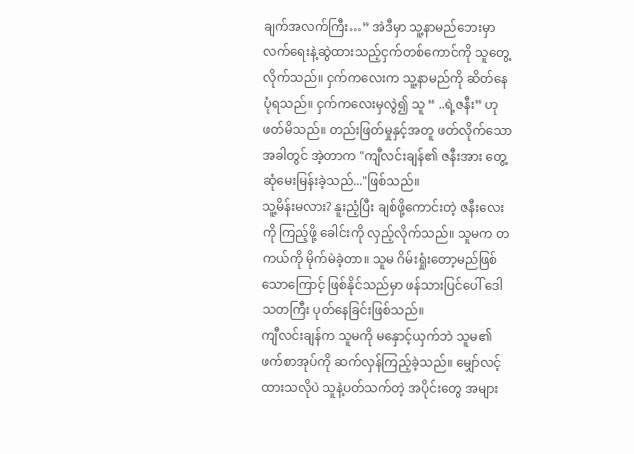ချက်အလက်ကြီး…” အဲဒီမှာ သူ့နာမည်ဘေးမှာ လက်ရေးနဲ့ဆွဲထားသည့်ငှက်တစ်ကောင်ကို သူတွေ့လိုက်သည်။ ငှက်ကလေးက သူ့နာမည်ကို ဆိတ်နေပုံရသည်။ ငှက်ကလေးမှလွဲ၍ သူ “ ..ရဲ့ဇနီး” ဟုဖတ်မိသည်။ တည်းဖြတ်မှုနှင့်အတူ ဖတ်လိုက်သောအခါတွင် အဲ့တာက "ကျီလင်းချန်၏ ဇနီးအား တွေ့ဆုံမေးမြန်းခဲ့သည်..."ဖြစ်သည်။
သူ့မိန်းမလား? နူးညံ့ပြီး ချစ်ဖို့ကောင်းတဲ့ ဇနီးလေးကို ကြည့်ဖို့ ခေါင်းကို လှည့်လိုက်သည်။ သူမက တကယ်ကို မိုက်မဲခဲ့တာ။ သူမ ဂိမ်းရှုံးတော့မည်ဖြစ်သောကြောင့် ဖြစ်နိုင်သည်မှာ ဖန်သားပြင်ပေါ် ဒေါသတကြီး ပုတ်နေခြင်းဖြစ်သည်။
ကျီလင်းချန်က သူမကို မနှောင့်ယှက်ဘဲ သူမ၏ ဖက်စာအုပ်ကို ဆက်လှန်ကြည့်ခဲ့သည်။ မျှော်လင့်ထားသလိုပဲ သူနဲ့ပတ်သက်တဲ့ အပိုင်းတွေ အများ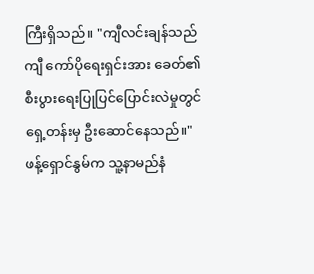ကြီးရှိသည်။ "ကျီလင်းချန်သည် ကျီ ကော်ပိုရေးရှင်းအား ခေတ်၏ စီးပွားရေးပြုပြင်ပြောင်းလဲမှုတွင် ရှေ့တန်းမှ ဦးဆောင်နေသည်။"
ဖန့်ရှောင်နွမ်က သူ့နာမည်နံ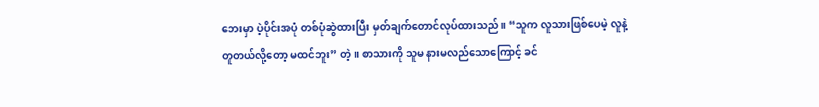ဘေးမှာ ပဲ့ပိုင်းအပုံ တစ်ပုံဆွဲထားပြီး မှတ်ချက်တောင်လုပ်ထားသည်။ “သူက လူသားဖြစ်ပေမဲ့ လူနဲ့တူတယ်လို့တော့ မထင်ဘူး” တဲ့။ စာသားကို သူမ နားမလည်သောကြောင့် ခင်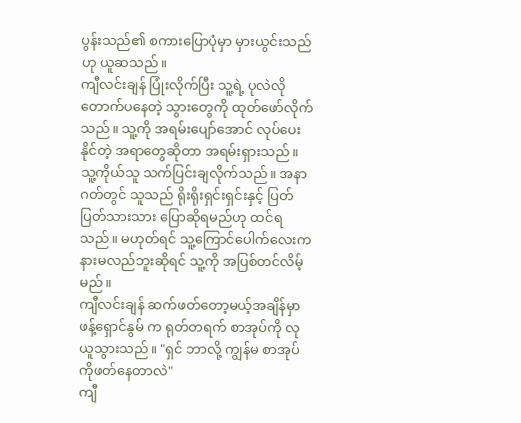ပွန်းသည်၏ စကားပြောပုံမှာ မှားယွင်းသည်ဟု ယူဆသည်။
ကျီလင်းချန် ပြုံးလိုက်ပြီး သူ့ရဲ့ ပုလဲလိုတောက်ပနေတဲ့ သွားတွေကို ထုတ်ဖော်လိုက်သည်။ သူ့ကို အရမ်းပျော်အောင် လုပ်ပေးနိုင်တဲ့ အရာတွေဆိုတာ အရမ်းရှားသည်။ သူ့ကိုယ်သူ သက်ပြင်းချလိုက်သည်။ အနာဂတ်တွင် သူသည် ရိုးရိုးရှင်းရှင်းနှင့် ပြတ်ပြတ်သားသား ပြောဆိုရမည်ဟု ထင်ရသည်။ မဟုတ်ရင် သူ့ကြောင်ပေါက်လေးက နားမလည်ဘူးဆိုရင် သူ့ကို အပြစ်တင်လိမ့်မည်။
ကျီလင်းချန် ဆက်ဖတ်တော့မယ့်အချိန်မှာ ဖန့်ရှောင်နွမ် က ရုတ်တရက် စာအုပ်ကို လုယူသွားသည်။ "ရှင် ဘာလို့ ကျွန်မ စာအုပ်ကိုဖတ်နေတာလဲ"
ကျီ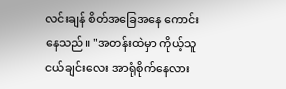လင်းချန် စိတ်အခြေအနေ ကောင်းနေသည်။ "အတန်းထဲမှာ ကိုယ့်သူငယ်ချင်းလေး အာရုံစိုက်နေလား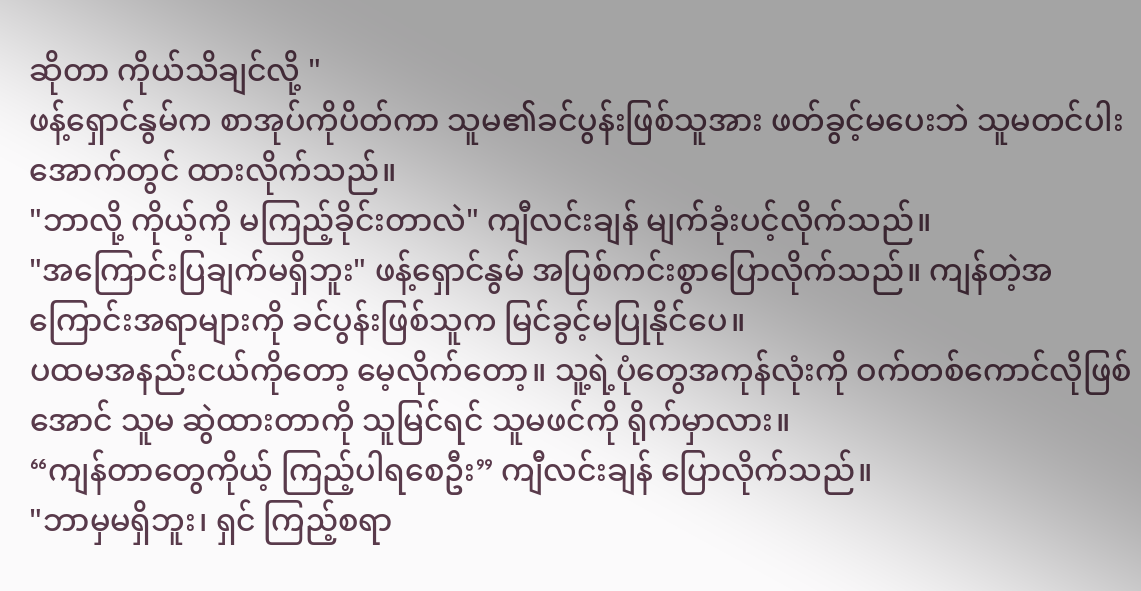ဆိုတာ ကိုယ်သိချင်လို့ "
ဖန့်ရှောင်နွမ်က စာအုပ်ကိုပိတ်ကာ သူမ၏ခင်ပွန်းဖြစ်သူအား ဖတ်ခွင့်မပေးဘဲ သူမတင်ပါးအောက်တွင် ထားလိုက်သည်။
"ဘာလို့ ကိုယ့်ကို မကြည့်ခိုင်းတာလဲ" ကျီလင်းချန် မျက်ခုံးပင့်လိုက်သည်။
"အကြောင်းပြချက်မရှိဘူး" ဖန့်ရှောင်နွမ် အပြစ်ကင်းစွာပြောလိုက်သည်။ ကျန်တဲ့အကြောင်းအရာများကို ခင်ပွန်းဖြစ်သူက မြင်ခွင့်မပြုနိုင်ပေ။
ပထမအနည်းငယ်ကိုတော့ မေ့လိုက်တော့။ သူ့ရဲ့ပုံတွေအကုန်လုံးကို ဝက်တစ်ကောင်လိုဖြစ်အောင် သူမ ဆွဲထားတာကို သူမြင်ရင် သူမဖင်ကို ရိုက်မှာလား။
“ကျန်တာတွေကိုယ့် ကြည့်ပါရစေဦး” ကျီလင်းချန် ပြောလိုက်သည်။
"ဘာမှမရှိဘူး၊ ရှင် ကြည့်စရာ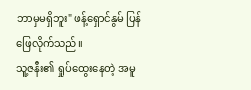ဘာမှမရှိဘူး" ဖန့်ရှောင်နွမ် ပြန်ဖြေလိုက်သည်။
သူ့ဇနီး၏ ရှုပ်ထွေးနေတဲ့ အမူ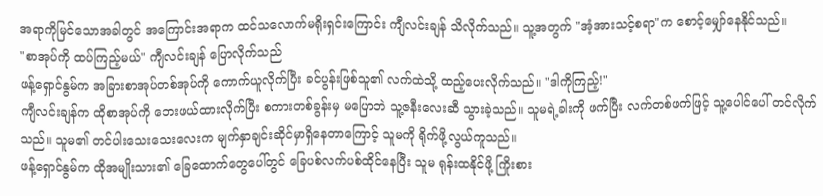အရာကိုမြင်သောအခါတွင် အကြောင်းအရာက ထင်သလောက်မရိုးရှင်းကြောင်း ကျီလင်းချန် သိလိုက်သည်။ သူ့အတွက် "အံ့အားသင့်စရာ"က စောင့်မျှော်နေနိုင်သည်။
"စာအုပ်ကို ထပ်ကြည့်မယ်" ကျီလင်းချန် ပြောလိုက်သည်
ဖန့်ရှောင်နွမ်က အခြားစာအုပ်တစ်အုပ်ကို ကောက်ယူလိုက်ပြီး ခင်ပွန်းဖြစ်သူ၏ လက်ထဲသို့ ထည့်ပေးလိုက်သည်။ "ဒါကိုကြည့်!"
ကျီလင်းချန်က ထိုစာအုပ်ကို ဘေးဖယ်ထားလိုက်ပြီး စကားတစ်ခွန်းမှ မပြောဘဲ သူ့ဇနီးလေးဆီ သွားခဲ့သည်။ သူမရဲ့ခါးကို ဖက်ပြီး လက်တစ်ဖက်ဖြင့် သူ့ပေါင်ပေါ် တင်လိုက်သည်။ သူမ၏ တင်ပါးသေးသေးလေးက မျက်နှာချင်းဆိုင်မှာရှိနေတာကြောင့် သူမကို ရိုက်ဖို့လွယ်ကူသည်။
ဖန့်ရှောင်နွမ်က ထိုအမျိုးသား၏ ခြေထောက်တွေပေါ်တွင် ခြေပစ်လက်ပစ်ထိုင်နေပြီး သူမ ရုန်းထနိုင်ဖို့ ကြိုးစား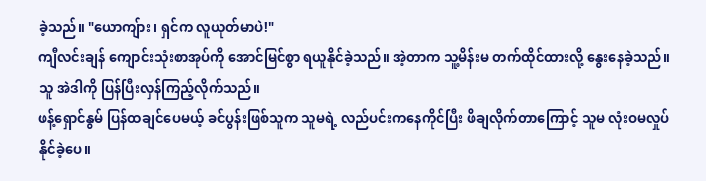ခဲ့သည်။ "ယောကျ်ား၊ ရှင်က လူယုတ်မာပဲ!"
ကျီလင်းချန် ကျောင်းသုံးစာအုပ်ကို အောင်မြင်စွာ ရယူနိုင်ခဲ့သည်။ အဲ့တာက သူ့မိန်းမ တက်ထိုင်ထားလို့ နွေးနေခဲ့သည်။ သူ အဲဒါကို ပြန်ပြီးလှန်ကြည့်လိုက်သည်။
ဖန့်ရှောင်နွမ် ပြန်ထချင်ပေမယ့် ခင်ပွန်းဖြစ်သူက သူမရဲ့ လည်ပင်းကနေကိုင်ပြီး ဖိချလိုက်တာကြောင့် သူမ လုံးဝမလှုပ်နိုင်ခဲ့ပေ။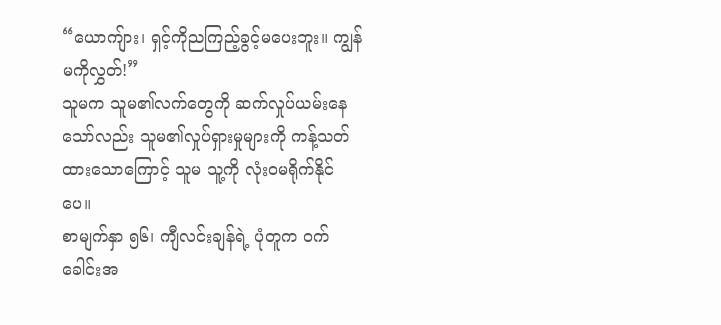“ယောကျ်ား၊ ရှင့်ကိုညကြည့်ခွင့်မပေးဘူး။ ကျွန်မကိုလွှတ်!”
သူမက သူမ၏လက်တွေကို ဆက်လှုပ်ယမ်းနေသော်လည်း သူမ၏လှုပ်ရှားမှုများကို ကန့်သတ်ထားသောကြောင့် သူမ သူ့ကို လုံးဝမရိုက်နိုင်ပေ။
စာမျက်နှာ ၅၆၊ ကျီလင်းချန်ရဲ့ ပုံတူက ဝက်ခေါင်းအ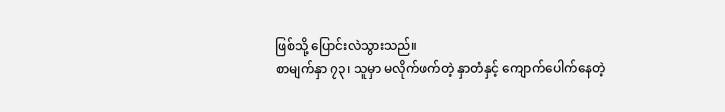ဖြစ်သို့ ပြောင်းလဲသွားသည်။
စာမျက်နှာ ၇၃၊ သူမှာ မလိုက်ဖက်တဲ့ နှာတံနှင့် ကျောက်ပေါက်နေတဲ့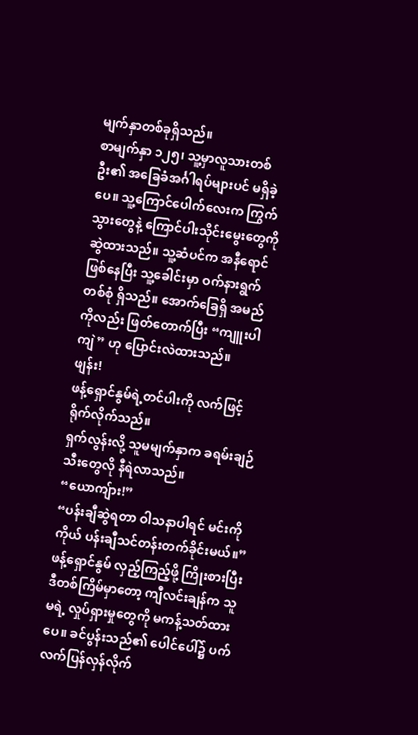မျက်နှာတစ်ခုရှိသည်။
စာမျက်နှာ ၁၂၅၊ သူ့မှာလူသားတစ်ဦး၏ အခြေခံအင်္ဂါရပ်များပင် မရှိခဲ့ပေ။ သူ့ကြောင်ပေါက်လေးက ကြွက်သွားတွေနဲ့ ကြောင်ပါးသိုင်းမွေးတွေကို ဆွဲထားသည်။ သူ့ဆံပင်က အနီရောင်ဖြစ်နေပြီး သူ့ခေါင်းမှာ ဝက်နားရွက်တစ်စုံ ရှိသည်။ အောက်ခြေရှိ အမည်ကိုလည်း ဖြတ်တောက်ပြီး “ကျူးပါကျဲ” ဟု ပြောင်းလဲထားသည်။
ဖျန်း!
ဖန့်ရှောင်နွမ်ရဲ့တင်ပါးကို လက်ဖြင့် ရိုက်လိုက်သည်။
ရှက်လွန်းလို့ သူမမျက်နှာက ခရမ်းချဉ်သီးတွေလို နီရဲလာသည်။ “ယောကျ်ား!”
“ပန်းချီဆွဲရတာ ဝါသနာပါရင် မင်းကို ကိုယ် ပန်းချီသင်တန်းတက်ခိုင်းမယ်။”
ဖန့်ရှောင်နွမ် လှည့်ကြည့်ဖို့ ကြိုးစားပြီး ဒီတစ်ကြိမ်မှာတော့ ကျီလင်းချန်က သူမရဲ့ လှုပ်ရှားမှုတွေကို မကန့်သတ်ထားပေ။ ခင်ပွန်းသည်၏ ပေါင်ပေါ်၌ ပက်လက်ပြန်လှန်လိုက်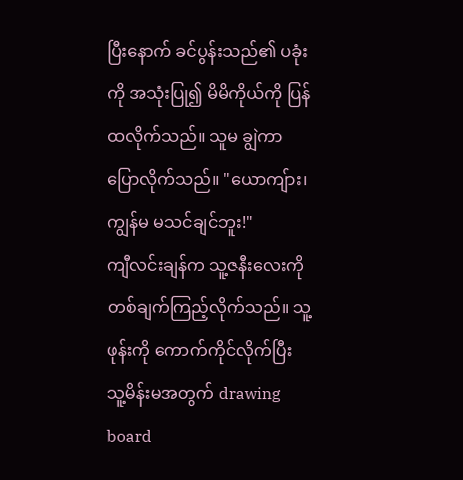ပြီးနောက် ခင်ပွန်းသည်၏ ပခုံးကို အသုံးပြု၍ မိမိကိုယ်ကို ပြန်ထလိုက်သည်။ သူမ ချွဲကာပြောလိုက်သည်။ "ယောကျ်ား၊ ကျွန်မ မသင်ချင်ဘူး!"
ကျီလင်းချန်က သူ့ဇနီးလေးကို တစ်ချက်ကြည့်လိုက်သည်။ သူ့ဖုန်းကို ကောက်ကိုင်လိုက်ပြီး သူ့မိန်းမအတွက် drawing board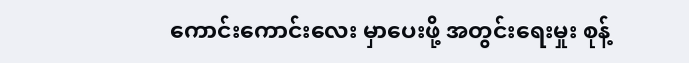ကောင်းကောင်းလေး မှာပေးဖို့ အတွင်းရေးမှုး စုန့်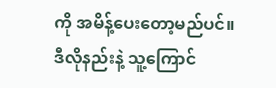ကို အမိန့်ပေးတော့မည်ပင်။ ဒီလိုနည်းနဲ့ သူ့ကြောင်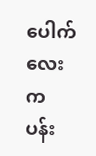ပေါက်လေးက ပန်း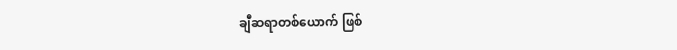ချီဆရာတစ်ယောက် ဖြစ်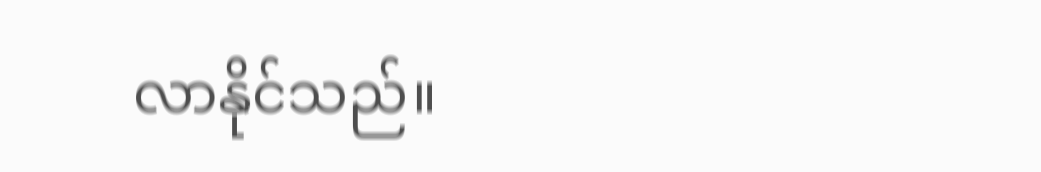လာနိုင်သည်။